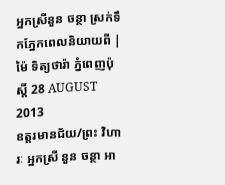អ្នកស្រីនួន ចន្ថា ស្រក់ទឹកភ្នែកពេលនិយាយពី |
ម៉ៃ ទិត្យថារ៉ា ភ្នំពេញប៉ុស្តិ៍ 28 AUGUST 2013
ឧត្តរមានជ័យ/ព្រះ វិហារៈ អ្នកស្រី នួន ចន្ថា អា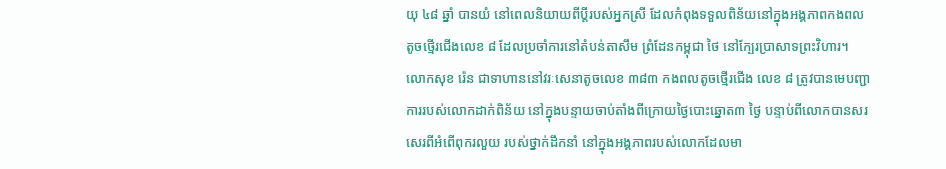យុ ៤៨ ឆ្នាំ បានយំ នៅពេលនិយាយពីប្តីរបស់អ្នកស្រី ដែលកំពុងទទួលពិន័យនៅក្នុងអង្គភាពកងពលតូចថ្មើរជើងលេខ ៨ ដែលប្រចាំការនៅតំបន់តាសឹម ព្រំដែនកម្ពុជា ថៃ នៅក្បែរប្រាសាទព្រះវិហារ។
លោកសុខ រ៉េន ជាទាហាននៅវរៈសេនាតូចលេខ ៣៨៣ កងពលតូចថ្មើរជើង លេខ ៨ ត្រូវបានមេបញ្ជាការរបស់លោកដាក់ពិន័យ នៅក្នុងបន្ទាយចាប់តាំងពីក្រោយថ្ងៃបោះឆ្នោត៣ ថ្ងៃ បន្ទាប់ពីលោកបានសរសេរពីអំពើពុករលួយ របស់ថ្នាក់ដឹកនាំ នៅក្នុងអង្គភាពរបស់លោកដែលមា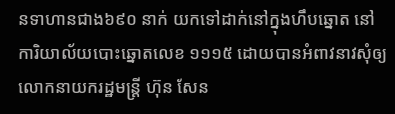នទាហានជាង៦៩០ នាក់ យកទៅដាក់នៅក្នុងហឹបឆ្នោត នៅការិយាល័យបោះឆ្នោតលេខ ១១១៥ ដោយបានអំពាវនាវសុំឲ្យលោកនាយករដ្ឋមន្ត្រី ហ៊ុន សែន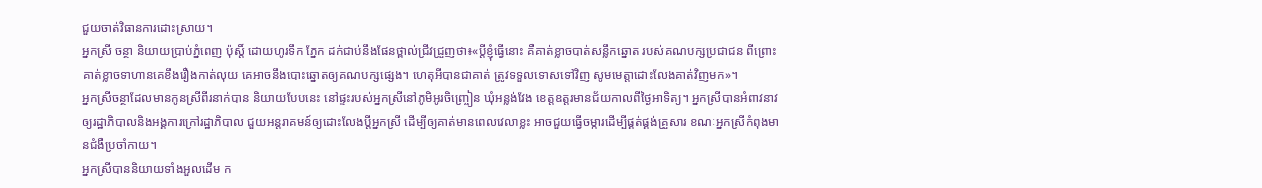ជួយចាត់វិធានការដោះស្រាយ។
អ្នកស្រី ចន្ថា និយាយប្រាប់ភ្នំពេញ ប៉ុស្តិ៍ ដោយហូរទឹក ភ្នែក ដក់ជាប់នឹងផែនថ្ពាល់ជ្រីវជ្រួញថា៖«ប្តីខ្ញុំធ្វើនោះ គឺគាត់ខ្លាចបាត់សន្លឹកឆ្នោត របស់គណបក្សប្រជាជន ពីព្រោះគាត់ខ្លាចទាហានគេខឹងរឿងកាត់លុយ គេអាចនឹងបោះឆ្នោតឲ្យគណបក្សផ្សេង។ ហេតុអីបានជាគាត់ ត្រូវទទួលទោសទៅវិញ សូមមេត្តាដោះលែងគាត់វិញមក»។
អ្នកស្រីចន្ថាដែលមានកូនស្រីពីរនាក់បាន និយាយបែបនេះ នៅផ្ទះរបស់អ្នកស្រីនៅភូមិអូរចិញ្ច្រៀន ឃុំអន្លង់វែង ខេត្តឧត្តរមានជ័យកាលពីថ្ងៃអាទិត្យ។ អ្នកស្រីបានអំពាវនាវឲ្យរដ្ឋាភិបាលនិងអង្គការក្រៅរដ្ឋាភិបាល ជួយអន្តរាគមន៍ឲ្យដោះលែងប្តីអ្នកស្រី ដើម្បីឲ្យគាត់មានពេលវេលាខ្លះ អាចជួយធ្វើចម្ការដើម្បីផ្គត់ផ្គង់គ្រួសារ ខណៈអ្នកស្រីកំពុងមានជំងឺប្រចាំកាយ។
អ្នកស្រីបាននិយាយទាំងអួលដើម ក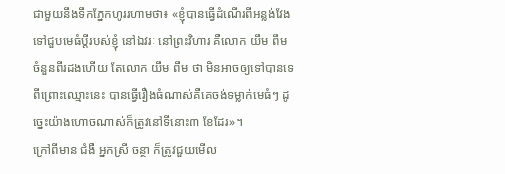ជាមួយនឹងទឹកភ្នែកហូររហាមថា៖ «ខ្ញុំបានធ្វើដំណើរពីអន្លង់វែង ទៅជួបមេធំប្តីរបស់ខ្ញុំ នៅឯវរៈ នៅព្រះវិហារ គឺលោក យឹម ពឹម ចំនួនពីរដងហើយ តែលោក យឹម ពឹម ថា មិនអាចឲ្យទៅបានទេ ពីព្រោះឈ្មោះនេះ បានធ្វើរឿងធំណាស់គឺគេចង់ទម្លាក់មេធំៗ ដូច្នេះយ៉ាងហោចណាស់ក៏ត្រូវនៅទីនោះ៣ ខែដែរ»។
ក្រៅពីមាន ជំងឺ អ្នកស្រី ចន្ថា ក៏ត្រូវជួយមើល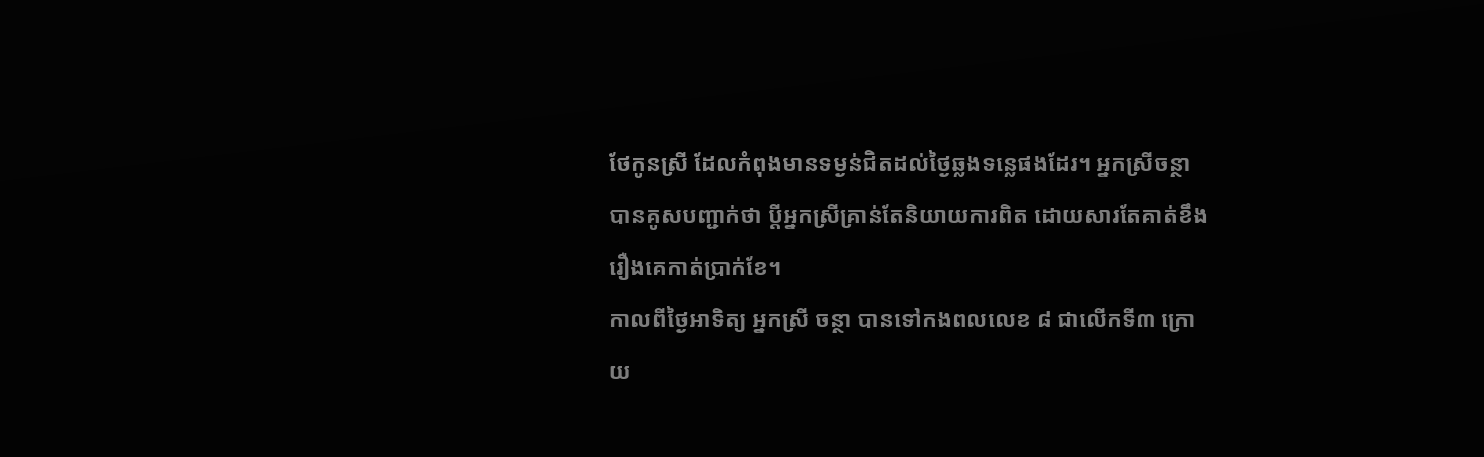ថែកូនស្រី ដែលកំពុងមានទម្ងន់ជិតដល់ថ្ងៃឆ្លងទន្លេផងដែរ។ អ្នកស្រីចន្ថា បានគូសបញ្ជាក់ថា ប្តីអ្នកស្រីគ្រាន់តែនិយាយការពិត ដោយសារតែគាត់ខឹងរឿងគេកាត់ប្រាក់ខែ។
កាលពីថ្ងៃអាទិត្យ អ្នកស្រី ចន្ថា បានទៅកងពលលេខ ៨ ជាលើកទី៣ ក្រោយ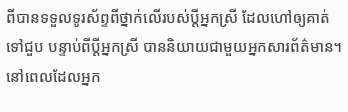ពីបានទទួលទូរស័ព្ទពីថ្នាក់លើរបស់ប្តីអ្នកស្រី ដែលហៅឲ្យគាត់ទៅជួប បន្ទាប់ពីប្តីអ្នកស្រី បាននិយាយជាមួយអ្នកសារព័ត៌មាន។ នៅពេលដែលអ្នក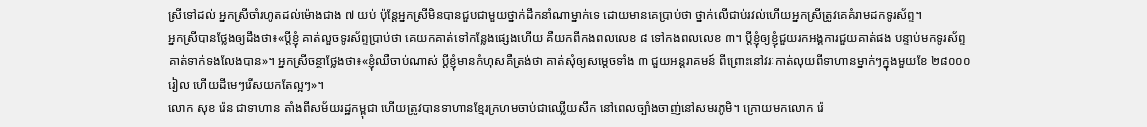ស្រីទៅដល់ អ្នកស្រីចាំរហូតដល់ម៉ោងជាង ៧ យប់ ប៉ុន្តែអ្នកស្រីមិនបានជួបជាមួយថ្នាក់ដឹកនាំណាម្នាក់ទេ ដោយមានគេប្រាប់ថា ថ្នាក់លើជាប់រវល់ហើយអ្នកស្រីត្រូវគេគំរាមដកទូរស័ព្ទ។
អ្នកស្រីបានថ្លែងឲ្យដឹងថា៖«ប្តីខ្ញុំ គាត់លួចទូរស័ព្ទប្រាប់ថា គេយកគាត់ទៅកន្លែងផ្សេងហើយ គឺយកពីកងពលលេខ ៨ ទៅកងពលលេខ ៣។ ប្តីខ្ញុំឲ្យខ្ញុំជួយរកអង្គការជួយគាត់ផង បន្ទាប់មកទូរស័ព្ទគាត់ទាក់ទងលែងបាន»។ អ្នកស្រីចន្ថាថ្លែងថា៖«ខ្ញុំឈឺចាប់ណាស់ ប្តីខ្ញុំមានកំហុសគឺត្រង់ថា គាត់សុំឲ្យសម្តេចទាំង ៣ ជួយអន្តរាគមន៍ ពីព្រោះនៅវរៈកាត់លុយពីទាហានម្នាក់ៗក្នុងមួយខែ ២៨០០០ រៀល ហើយដីមេៗរើសយកតែល្អៗ»។
លោក សុខ រ៉េន ជាទាហាន តាំងពីសម័យរដ្ឋកម្ពុជា ហើយត្រូវបានទាហានខ្មែរក្រហមចាប់ជាឈ្លើយសឹក នៅពេលច្បាំងចាញ់នៅសមរភូមិ។ ក្រោយមកលោក រ៉េ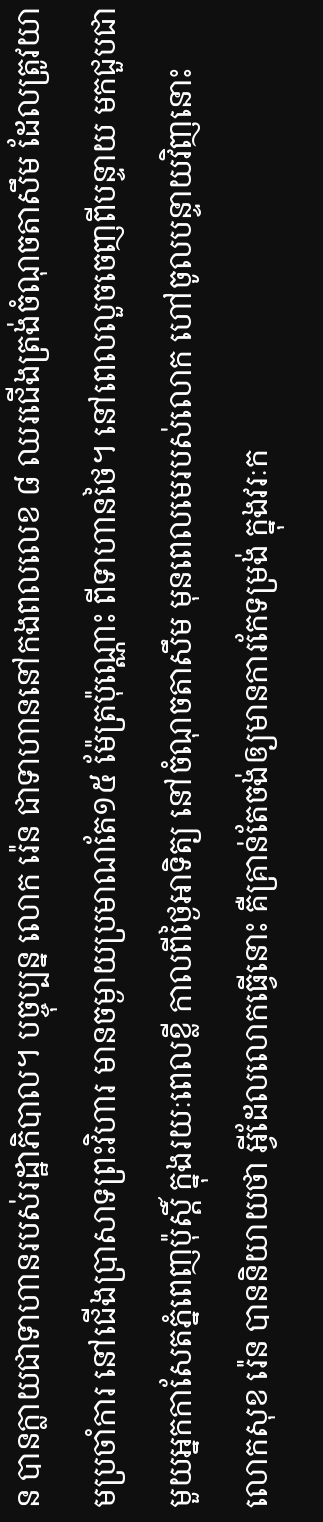ន បានក្លាយជាទាហានរបស់រដ្ឋាភិបាល។ បច្ចុប្បន្ន លោក រ៉េន ជាទាហាននៅកងពលលេខ ៨ ឈរជើងត្រង់ចំណុចតាសឹម ដែលត្រូវយាមប្រចាំការ នៅជើងប្រាសាទព្រះវិហារ មានចម្ងាយប្រមាណតែ១៥ ម៉ែត្រប៉ុណ្ណោះ ពីទាហានថៃ។ នៅពេលលួចចេញពីបន្ទាយ មកជួបជាមួយអ្នកកាសែតភ្នំពេញប៉ុស្តិ៍ ក្នុងរយៈពេលខ្លី កាលពីថ្ងៃអាទិត្យ នៅចំណុចតាសឹម មុនពេលមេរបស់លោក ហៅចូលបន្ទាយវិញនោះ
លោកសុខ រ៉េន បាននិយាយថា អ្វីដែលលោកធ្វើនោះ គឺគ្រាន់តែចង់ឲ្យមានការកែទម្រង់ ក្នុងវរៈក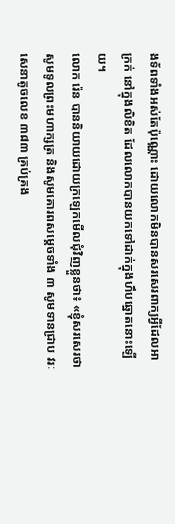ងទ័ពទាំងអស់តែប៉ុណ្ណោះ ដោយលោកមិនបានសរសេរពាក្យអ្វីដែលអាក្រក់ នៅក្នុងលិខិត ដែលលោកបានយកទៅដាក់ក្នុងហឹបឆ្នោតនោះឡើយ។
លោក រ៉េន បាននិយាយដោយក្រឡេកមើលជុំវិញខ្លួនថា៖ «ខ្ញុំសរសេរថា សូមទូលព្រះមហាក្សត្រ និងសូមគោរពសម្តេចទាំង ៣ សូមទានជ្រាប វរៈសេនាតូចលេខ ៣៨៣ គ្រប់គ្រង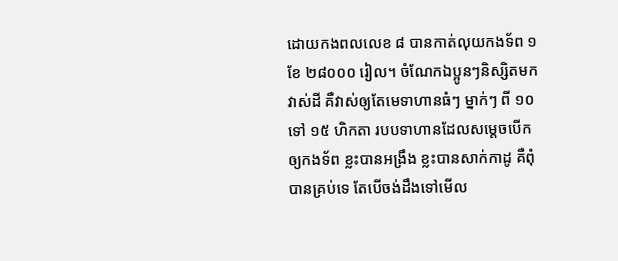ដោយកងពលលេខ ៨ បានកាត់លុយកងទ័ព ១ ខែ ២៨០០០ រៀល។ ចំណែកឯប្អូនៗនិស្សិតមកវាស់ដី គឺវាស់ឲ្យតែមេទាហានធំៗ ម្នាក់ៗ ពី ១០ ទៅ ១៥ ហិកតា របបទាហានដែលសម្តេចបើកឲ្យកងទ័ព ខ្លះបានអង្រឹង ខ្លះបានសាក់កាដូ គឺពុំបានគ្រប់ទេ តែបើចង់ដឹងទៅមើល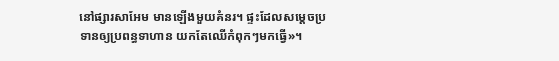នៅផ្សារសាអែម មានឡើងមួយគំនរ។ ផ្ទះដែលសម្តេចប្រទានឲ្យប្រពន្ធទាហាន យកតែឈើកំពុកៗមកធ្វើ»។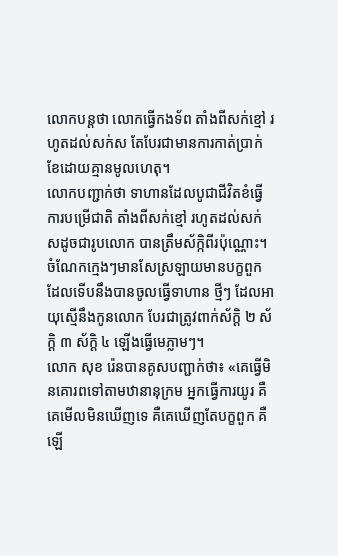លោកបន្តថា លោកធ្វើកងទ័ព តាំងពីសក់ខ្មៅ រហូតដល់សក់ស តែបែរជាមានការកាត់ប្រាក់ខែដោយគ្មានមូលហេតុ។
លោកបញ្ជាក់ថា ទាហានដែលបូជាជីវិតខំធ្វើការបម្រើជាតិ តាំងពីសក់ខ្មៅ រហូតដល់សក់សដូចជារូបលោក បានត្រឹមស័ក្កិពីរប៉ុណ្ណោះ។ ចំណែកក្មេងៗមានសែស្រឡាយមានបក្ខពួកដែលទើបនឹងបានចូលធ្វើទាហាន ថ្មីៗ ដែលអាយុស្មើនឹងកូនលោក បែរជាត្រូវពាក់ស័ក្តិ ២ ស័ក្តិ ៣ ស័ក្តិ ៤ ឡើងធ្វើមេភ្លាមៗ។
លោក សុខ រ៉េនបានគូសបញ្ជាក់ថា៖ «គេធ្វើមិនគោរពទៅតាមឋានានុក្រម អ្នកធ្វើការយូរ គឺគេមើលមិនឃើញទេ គឺគេឃើញតែបក្ខពួក គឺឡើ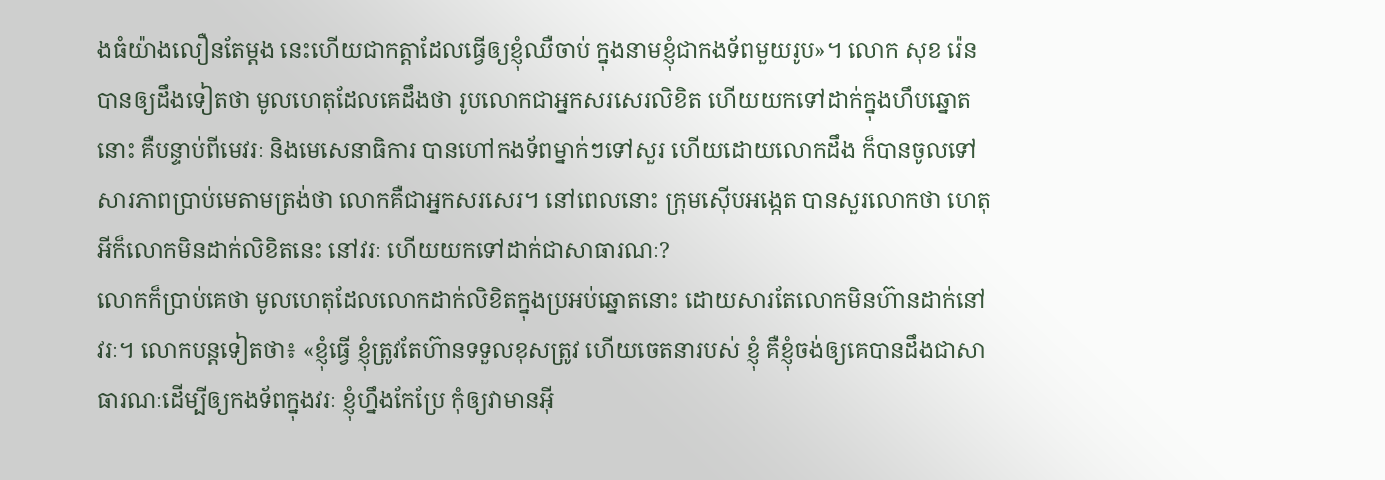ងធំយ៉ាងលឿនតែម្តង នេះហើយជាកត្តាដែលធ្វើឲ្យខ្ញុំឈឺចាប់ ក្នុងនាមខ្ញុំជាកងទ័ពមួយរូប»។ លោក សុខ រ៉េនបានឲ្យដឹងទៀតថា មូលហេតុដែលគេដឹងថា រូបលោកជាអ្នកសរសេរលិខិត ហើយយកទៅដាក់ក្នុងហឹបឆ្នោតនោះ គឺបន្ទាប់ពីមេវរៈ និងមេសេនាធិការ បានហៅកងទ័ពម្នាក់ៗទៅសួរ ហើយដោយលោកដឹង ក៏បានចូលទៅសារភាពប្រាប់មេតាមត្រង់ថា លោកគឺជាអ្នកសរសេរ។ នៅពេលនោះ ក្រុមស៊ើបអង្កេត បានសួរលោកថា ហេតុអីក៏លោកមិនដាក់លិខិតនេះ នៅវរៈ ហើយយកទៅដាក់ជាសាធារណៈ?
លោកក៏ប្រាប់គេថា មូលហេតុដែលលោកដាក់លិខិតក្នុងប្រអប់ឆ្នោតនោះ ដោយសារតែលោកមិនហ៊ានដាក់នៅវរៈ។ លោកបន្តទៀតថា៖ «ខ្ញុំធ្វើ ខ្ញុំត្រូវតែហ៊ានទទួលខុសត្រូវ ហើយចេតនារបស់ ខ្ញុំ គឺខ្ញុំចង់ឲ្យគេបានដឹងជាសាធារណៈដើម្បីឲ្យកងទ័ពក្នុងវរៈ ខ្ញុំហ្នឹងកែប្រែ កុំឲ្យវាមានអ៊ី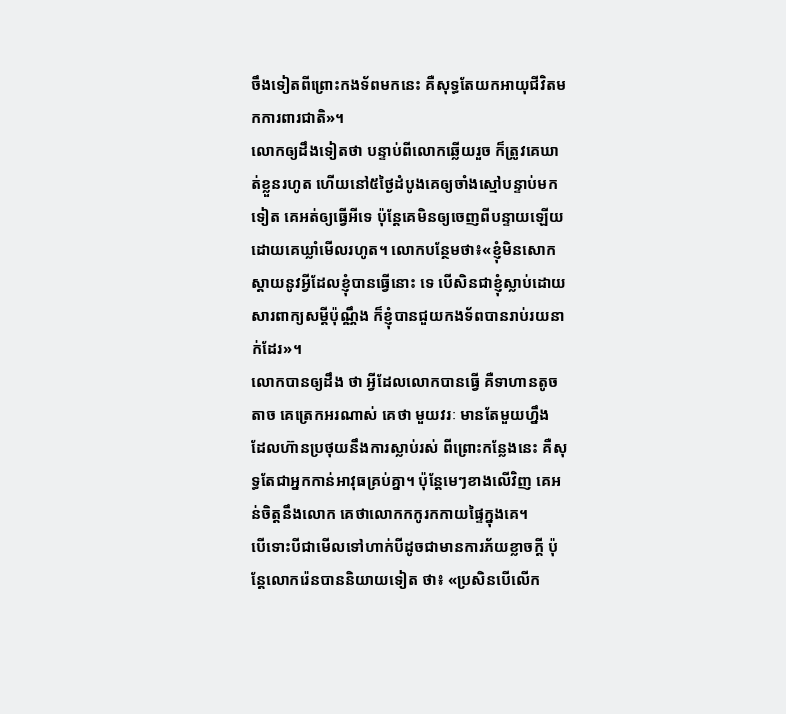ចឹងទៀតពីព្រោះកងទ័ពមកនេះ គឺសុទ្ធតែយកអាយុជីវិតមកការពារជាតិ»។
លោកឲ្យដឹងទៀតថា បន្ទាប់ពីលោកឆ្លើយរួច ក៏ត្រូវគេឃាត់ខ្លួនរហូត ហើយនៅ៥ថ្ងៃដំបូងគេឲ្យចាំងស្មៅបន្ទាប់មកទៀត គេអត់ឲ្យធ្វើអីទេ ប៉ុន្តែគេមិនឲ្យចេញពីបន្ទាយឡើយ ដោយគេឃ្លាំមើលរហូត។ លោកបន្ថែមថា៖«ខ្ញុំមិនសោកស្តាយនូវអ្វីដែលខ្ញុំបានធ្វើនោះ ទេ បើសិនជាខ្ញុំស្លាប់ដោយសារពាក្យសម្តីប៉ុណ្ណឹង ក៏ខ្ញុំបានជួយកងទ័ពបានរាប់រយនាក់ដែរ»។
លោកបានឲ្យដឹង ថា អ្វីដែលលោកបានធ្វើ គឺទាហានតូចតាច គេត្រេកអរណាស់ គេថា មួយវរៈ មានតែមួយហ្នឹង ដែលហ៊ានប្រថុយនឹងការស្លាប់រស់ ពីព្រោះកន្លែងនេះ គឺសុទ្ធតែជាអ្នកកាន់អាវុធគ្រប់គ្នា។ ប៉ុន្តែមេៗខាងលើវិញ គេអន់ចិត្តនឹងលោក គេថាលោកកកូរកកាយផ្ទៃក្នុងគេ។
បើទោះបីជាមើលទៅហាក់បីដូចជាមានការភ័យខ្លាចក្តី ប៉ុន្តែលោករ៉េនបាននិយាយទៀត ថា៖ «ប្រសិនបើលើក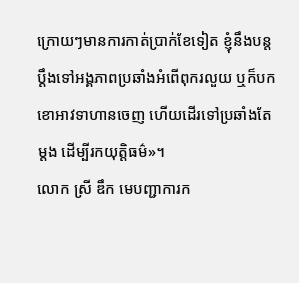ក្រោយៗមានការកាត់ប្រាក់ខែទៀត ខ្ញុំនឹងបន្តប្តឹងទៅអង្គភាពប្រឆាំងអំពើពុករលួយ ឬក៏បកខោអាវទាហានចេញ ហើយដើរទៅប្រឆាំងតែម្តង ដើម្បីរកយុត្តិធម៌»។
លោក ស្រី ឌឹក មេបញ្ជាការក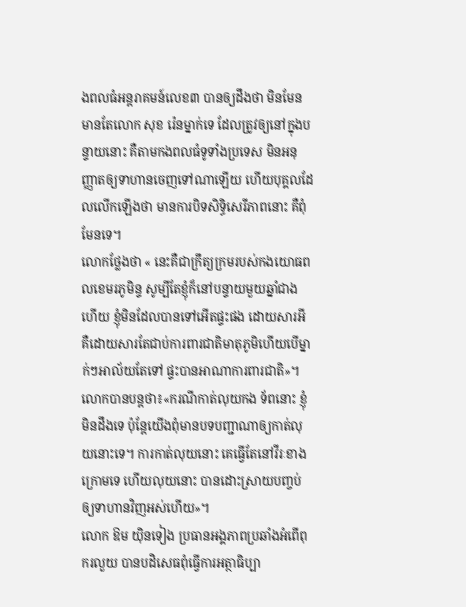ងពលធំអន្តរាគមន៍លេខ៣ បានឲ្យដឹងថា មិនមែនមានតែលោក សុខ រ៉េនម្នាក់ទេ ដែលត្រូវឲ្យនៅក្នុងបន្ទាយនោះ គឺតាមកងពលធំទូទាំងប្រទេស មិនអនុញ្ញាតឲ្យទាហានចេញទៅណាឡើយ ហើយបុគ្គលដែលលើកឡើងថា មានការបិទសិទ្ធិសេរីភាពនោះ គឺពុំមែនទេ។
លោកថ្លែងថា « នេះគឺជាក្រឹត្យក្រមរបស់កងយោធពលខេមរភូមិន្ទ សូម្បីតែខ្ញុំក៏នៅបន្ទាយមួយឆ្នាំជាងហើយ ខ្ញុំមិនដែលបានទៅអើតផ្ទះផង ដោយសារអី គឺដោយសារតែជាប់ការពារជាតិមាតុភូមិហើយបើម្នាក់ៗអាល័យតែទៅ ផ្ទះបានអាណាការពារជាតិ»។ លោកបានបន្តថា៖«ករណីកាត់លុយកង ទ័ពនោះ ខ្ញុំមិនដឹងទេ ប៉ុន្តែយើងពុំមានបទបញ្ជាណាឲ្យកាត់លុយនោះទេ។ ការកាត់លុយនោះ គេធ្វើតែនៅវីរៈខាងក្រោមទេ ហើយលុយនោះ បានដោះស្រាយបញ្ចប់ឲ្យទាហានវិញអស់ហើយ»។
លោក ឱម យ៉ិនទៀង ប្រធានអង្គភាពប្រឆាំងអំពើពុករលួយ បានបដិសេធពុំធ្វើការអត្ថាធិប្បា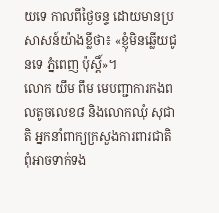យទេ កាលពីថ្ងៃចន្ទ ដោយមានប្រសាសន៍យ៉ាងខ្លីថា៖ «ខ្ញុំមិនឆ្លើយជូនទេ ភ្នំពេញ ប៉ុស្តិ៍»។
លោក យឹម ពឹម មេបញ្ជាការកងពលតូចលេខ៨ និងលោកឈុំ សុជាតិ អ្នកនាំពាក្យក្រសួងការពារជាតិ ពុំអាចទាក់ទង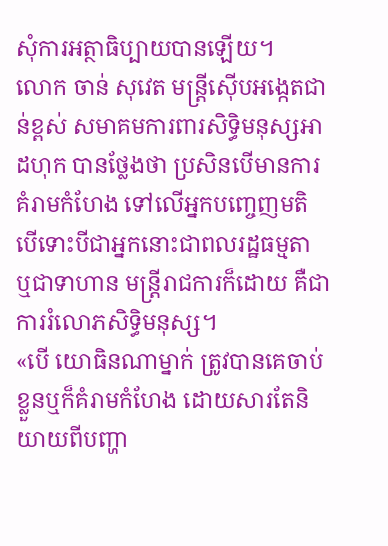សុំការអត្ថាធិប្បាយបានឡើយ។
លោក ចាន់ សុវេត មន្ត្រីស៊ើបអង្កេតជាន់ខ្ពស់ សមាគមការពារសិទ្ធិមនុស្សអាដហុក បានថ្លែងថា ប្រសិនបើមានការគំរាមកំហែង ទៅលើអ្នកបញ្ចេញមតិ បើទោះបីជាអ្នកនោះជាពលរដ្ឋធម្មតា ឬជាទាហាន មន្ត្រីរាជការក៏ដោយ គឺជាការរំលោភសិទ្ធិមនុស្ស។
«បើ យោធិនណាម្នាក់ ត្រូវបានគេចាប់ខ្លួនឬក៏គំរាមកំហែង ដោយសារតែនិយាយពីបញ្ហា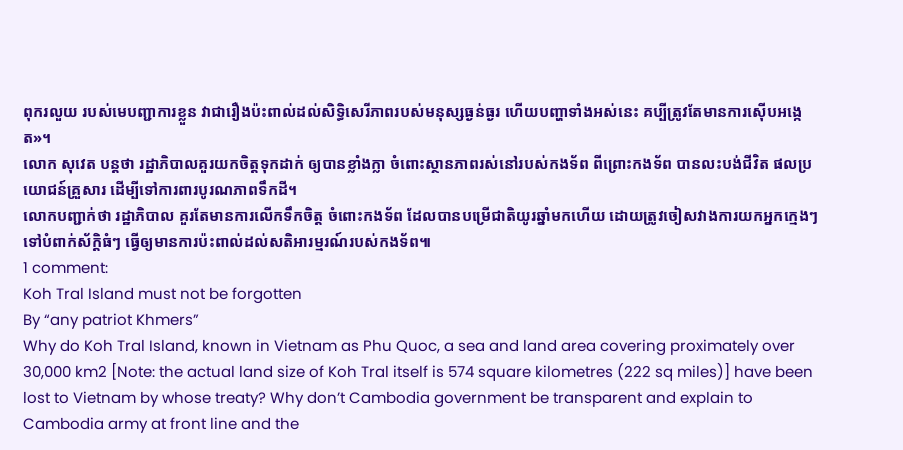ពុករលួយ របស់មេបញ្ជាការខ្លួន វាជារឿងប៉ះពាល់ដល់សិទិ្ធសេរីភាពរបស់មនុស្សធ្ងន់ធ្ងរ ហើយបញ្ហាទាំងអស់នេះ គប្បីត្រូវតែមានការស៊ើបអង្កេត»។
លោក សុវេត បន្តថា រដ្ឋាភិបាលគួរយកចិត្តទុកដាក់ ឲ្យបានខ្លាំងក្លា ចំពោះស្ថានភាពរស់នៅរបស់កងទ័ព ពីព្រោះកងទ័ព បានលះបង់ជីវិត ផលប្រយោជន៍គ្រួសារ ដើម្បីទៅការពារបូរណភាពទឹកដី។
លោកបញ្ជាក់ថា រដ្ឋាភិបាល គួរតែមានការលើកទឹកចិត្ត ចំពោះកងទ័ព ដែលបានបម្រើជាតិយូរឆ្នាំមកហើយ ដោយត្រូវចៀសវាងការយកអ្នកក្មេងៗ ទៅបំពាក់ស័ក្តិធំៗ ធ្វើឲ្យមានការប៉ះពាល់ដល់សតិអារម្មរណ៍របស់កងទ័ព៕
1 comment:
Koh Tral Island must not be forgotten
By “any patriot Khmers”
Why do Koh Tral Island, known in Vietnam as Phu Quoc, a sea and land area covering proximately over 30,000 km2 [Note: the actual land size of Koh Tral itself is 574 square kilometres (222 sq miles)] have been lost to Vietnam by whose treaty? Why don’t Cambodia government be transparent and explain to Cambodia army at front line and the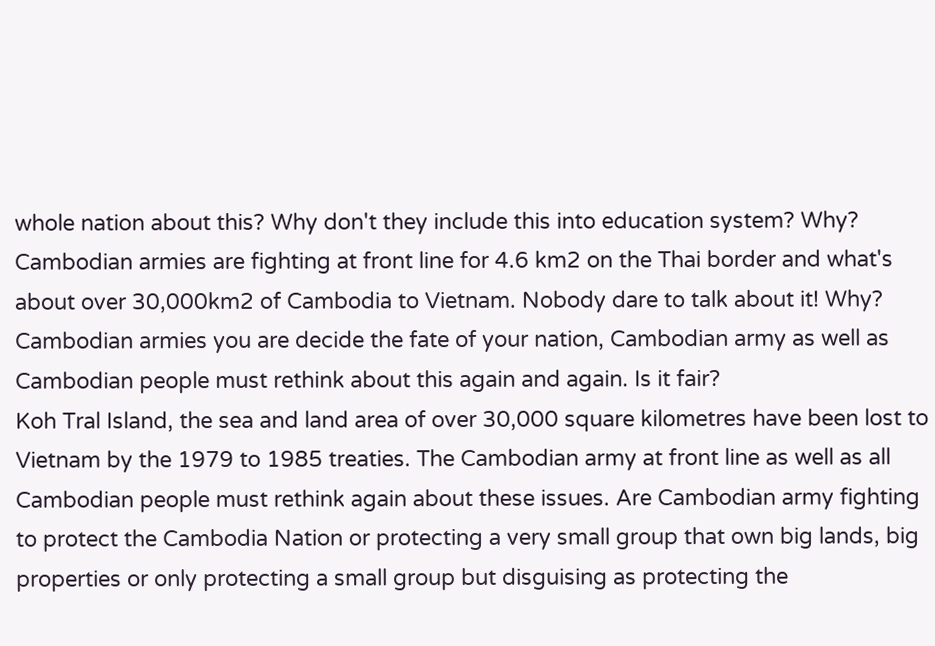whole nation about this? Why don't they include this into education system? Why?
Cambodian armies are fighting at front line for 4.6 km2 on the Thai border and what's about over 30,000km2 of Cambodia to Vietnam. Nobody dare to talk about it! Why? Cambodian armies you are decide the fate of your nation, Cambodian army as well as Cambodian people must rethink about this again and again. Is it fair?
Koh Tral Island, the sea and land area of over 30,000 square kilometres have been lost to Vietnam by the 1979 to 1985 treaties. The Cambodian army at front line as well as all Cambodian people must rethink again about these issues. Are Cambodian army fighting to protect the Cambodia Nation or protecting a very small group that own big lands, big properties or only protecting a small group but disguising as protecting the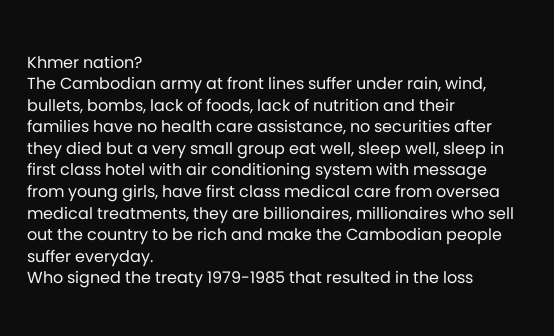Khmer nation?
The Cambodian army at front lines suffer under rain, wind, bullets, bombs, lack of foods, lack of nutrition and their families have no health care assistance, no securities after they died but a very small group eat well, sleep well, sleep in first class hotel with air conditioning system with message from young girls, have first class medical care from oversea medical treatments, they are billionaires, millionaires who sell out the country to be rich and make the Cambodian people suffer everyday.
Who signed the treaty 1979-1985 that resulted in the loss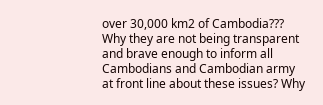over 30,000 km2 of Cambodia??? Why they are not being transparent and brave enough to inform all Cambodians and Cambodian army at front line about these issues? Why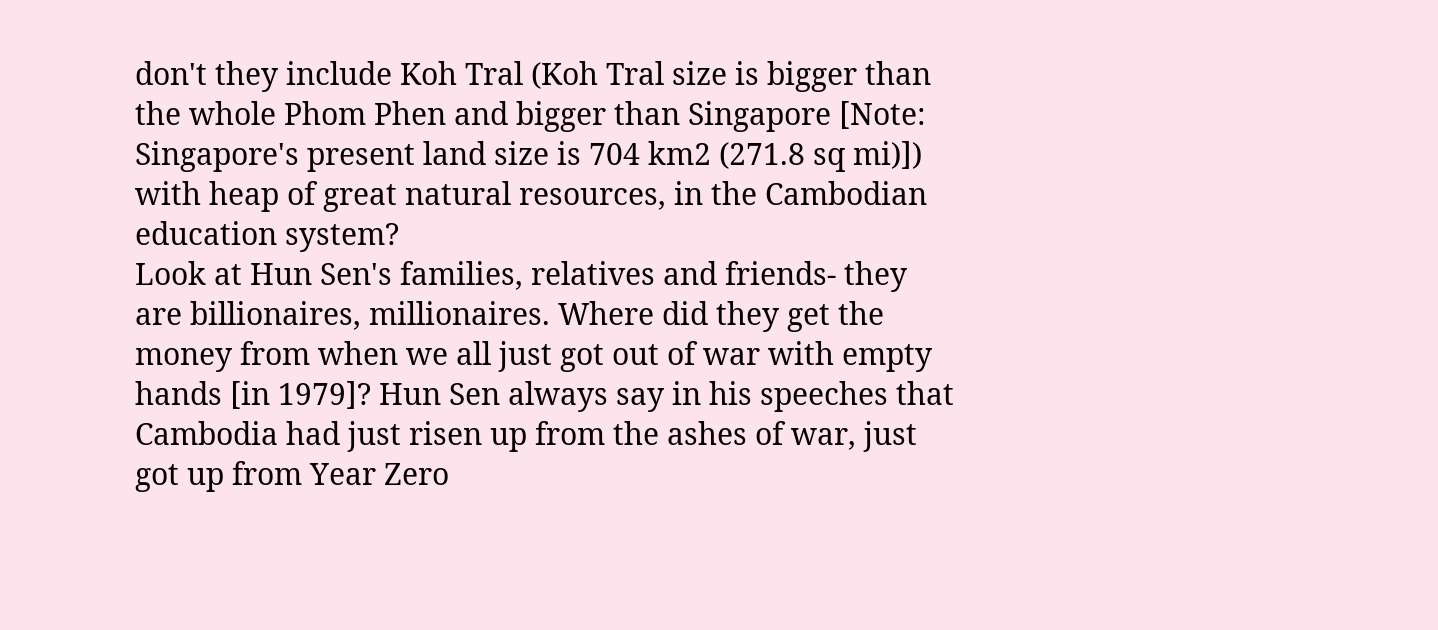don't they include Koh Tral (Koh Tral size is bigger than the whole Phom Phen and bigger than Singapore [Note: Singapore's present land size is 704 km2 (271.8 sq mi)]) with heap of great natural resources, in the Cambodian education system?
Look at Hun Sen's families, relatives and friends- they are billionaires, millionaires. Where did they get the money from when we all just got out of war with empty hands [in 1979]? Hun Sen always say in his speeches that Cambodia had just risen up from the ashes of war, just got up from Year Zero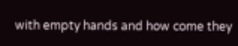with empty hands and how come they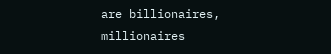are billionaires, millionaires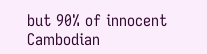but 90% of innocent Cambodian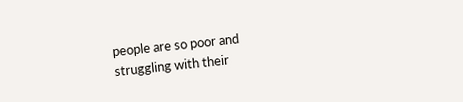people are so poor and struggling with their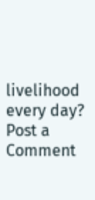livelihood every day?
Post a Comment